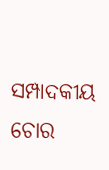ସମ୍ପାଦକୀୟ ଚୋର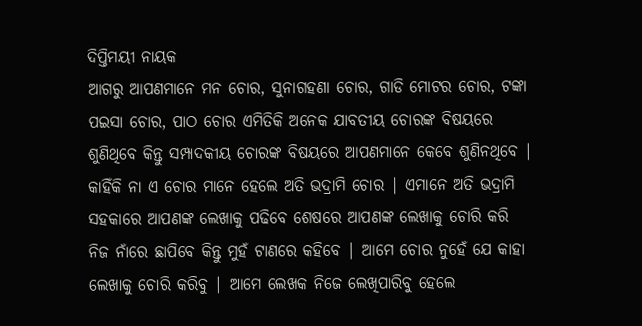ଦିପ୍ତିମୟୀ ନାୟକ
ଆଗରୁ ଆପଣମାନେ ମନ ଚୋର, ସୁନାଗହଣା ଚୋର, ଗାଡି ମୋଟର ଚୋର, ଟଙ୍କା ପଇସା ଚୋର, ପାଠ ଚୋର ଏମିତିକି ଅନେକ ଯାବତୀୟ ଚୋରଙ୍କ ବିଷୟରେ ଶୁଣିଥିବେ କିନ୍ତୁ ସମ୍ପାଦକୀୟ ଚୋରଙ୍କ ବିଷୟରେ ଆପଣମାନେ କେବେ ଶୁଣିନଥିବେ | କାହିଁକି ନା ଏ ଚୋର ମାନେ ହେଲେ ଅତି ଭଦ୍ରାମି ଚୋର | ଏମାନେ ଅତି ଭଦ୍ରାମି ସହକାରେ ଆପଣଙ୍କ ଲେଖାକୁ ପଢିବେ ଶେଷରେ ଆପଣଙ୍କ ଲେଖାକୁ ଚୋରି କରି ନିଜ ନାଁରେ ଛାପିବେ କିନ୍ତୁ ମୁହଁ ଟାଣରେ କହିବେ | ଆମେ ଚୋର ନୁହେଁ ଯେ କାହା ଲେଖାକୁ ଚୋରି କରିବୁ | ଆମେ ଲେଖକ ନିଜେ ଲେଖିପାରିବୁ ହେଲେ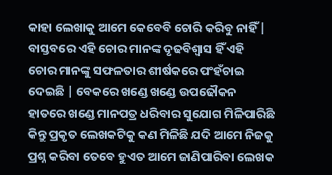କାହା ଲେଖାକୁ ଆମେ କେବେବି ଚୋରି କରିବୁ ନାହିଁ | ବାସ୍ତବରେ ଏହି ଚୋର ମାନଙ୍କ ଦୃଢବିଶ୍ୱାସ ହିଁ ଏହି ଚୋର ମାନଙ୍କୁ ସଫଳତାର ଶୀର୍ଷକରେ ପଂହଁଚାଇ ଦେଇଛି | ବେକରେ ଖଣ୍ଡେ ଖଣ୍ଡେ ଉପଢୌକନ ହାତରେ ଖଣ୍ଡେ ମାନପତ୍ର ଧରିବାର ସୁଯୋଗ ମିଳିପାରିଛି କିନ୍ତୁ ପ୍ରକୃତ ଲେଖକଟିକୁ କଣ ମିଳିଛି ଯଦି ଆମେ ନିଜକୁ ପ୍ରଶ୍ନ କରିବା ତେବେ ହୁଏତ ଆମେ ଜାଣିପାରିବା ଲେଖକ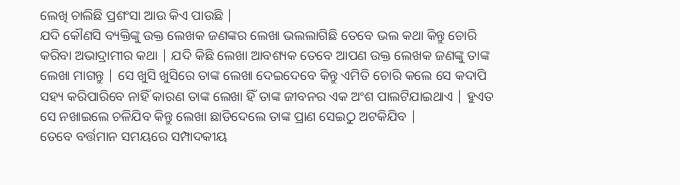ଲେଖି ଚାଲିଛି ପ୍ରଶଂସା ଆଉ କିଏ ପାଉଛି |
ଯଦି କୌଣସି ବ୍ୟକ୍ତିଙ୍କୁ ଉକ୍ତ ଲେଖକ ଜଣଙ୍କର ଲେଖା ଭଲଲାଗିଛି ତେବେ ଭଲ କଥା କିନ୍ତୁ ଚୋରି କରିବା ଅଭାଦ୍ରାମୀର କଥା | ଯଦି କିଛି ଲେଖା ଆବଶ୍ୟକ ତେବେ ଆପଣ ଉକ୍ତ ଲେଖକ ଜଣଙ୍କୁ ତାଙ୍କ ଲେଖା ମାଗନ୍ତୁ | ସେ ଖୁସି ଖୁସିରେ ତାଙ୍କ ଲେଖା ଦେଇଦେବେ କିନ୍ତୁ ଏମିତି ଚୋରି କଲେ ସେ କଦାପି ସହ୍ୟ କରିପାରିବେ ନାହିଁ କାରଣ ତାଙ୍କ ଲେଖା ହିଁ ତାଙ୍କ ଜୀବନର ଏକ ଅଂଶ ପାଲଟିଯାଇଥାଏ | ହୁଏତ ସେ ନଖାଇଲେ ଚଳିଯିବ କିନ୍ତୁ ଲେଖା ଛାଡିଦେଲେ ତାଙ୍କ ପ୍ରାଣ ସେଇଠୁ ଅଟକିଯିବ |
ତେବେ ବର୍ତ୍ତମାନ ସମୟରେ ସମ୍ପାଦକୀୟ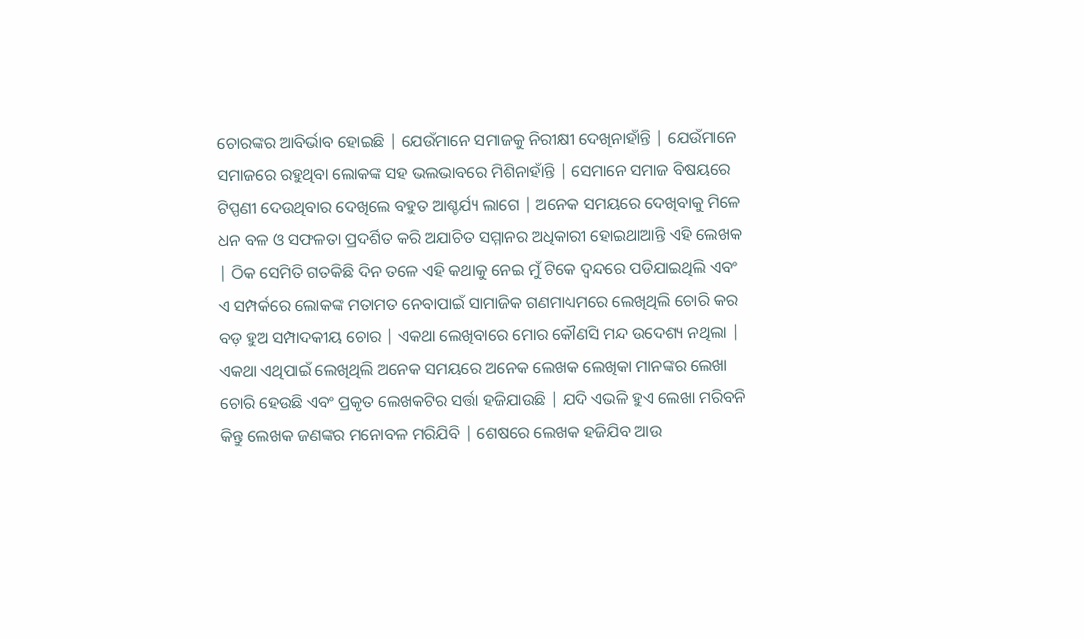ଚୋରଙ୍କର ଆବିର୍ଭାବ ହୋଇଛି | ଯେଉଁମାନେ ସମାଜକୁ ନିରୀକ୍ଷୀ ଦେଖିନାହାଁନ୍ତି | ଯେଉଁମାନେ ସମାଜରେ ରହୁଥିବା ଲୋକଙ୍କ ସହ ଭଲଭାବରେ ମିଶିନାହାଁନ୍ତି | ସେମାନେ ସମାଜ ବିଷୟରେ ଟିପ୍ପଣୀ ଦେଉଥିବାର ଦେଖିଲେ ବହୁତ ଆଶ୍ଚର୍ଯ୍ୟ ଲାଗେ | ଅନେକ ସମୟରେ ଦେଖିବାକୁ ମିଳେ ଧନ ବଳ ଓ ସଫଳତା ପ୍ରଦର୍ଶିତ କରି ଅଯାଚିତ ସମ୍ମାନର ଅଧିକାରୀ ହୋଇଥାଆନ୍ତି ଏହି ଲେଖକ | ଠିକ ସେମିତି ଗତକିଛି ଦିନ ତଳେ ଏହି କଥାକୁ ନେଇ ମୁଁ ଟିକେ ଦ୍ବନ୍ଦରେ ପଡିଯାଇଥିଲି ଏବଂ ଏ ସମ୍ପର୍କରେ ଲୋକଙ୍କ ମତାମତ ନେବାପାଇଁ ସାମାଜିକ ଗଣମାଧ୍ୟମରେ ଲେଖିଥିଲି ଚୋରି କର ବଡ଼ ହୁଅ ସମ୍ପାଦକୀୟ ଚୋର | ଏକଥା ଲେଖିବାରେ ମୋର କୌଣସି ମନ୍ଦ ଉଦେଶ୍ୟ ନଥିଲା | ଏକଥା ଏଥିପାଇଁ ଲେଖିଥିଲି ଅନେକ ସମୟରେ ଅନେକ ଲେଖକ ଲେଖିକା ମାନଙ୍କର ଲେଖା ଚୋରି ହେଉଛି ଏବଂ ପ୍ରକୃତ ଲେଖକଟିର ସର୍ତ୍ତା ହଜିଯାଉଛି | ଯଦି ଏଭଳି ହୁଏ ଲେଖା ମରିବନି କିନ୍ତୁ ଲେଖକ ଜଣଙ୍କର ମନୋବଳ ମରିଯିବି | ଶେଷରେ ଲେଖକ ହଜିଯିବ ଆଉ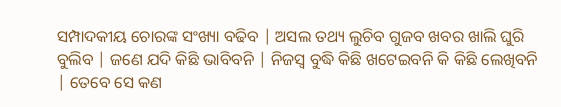ସମ୍ପାଦକୀୟ ଚୋରଙ୍କ ସଂଖ୍ୟା ବଢିବ | ଅସଲ ତଥ୍ୟ ଲୁଚିବ ଗୁଜବ ଖବର ଖାଲି ଘୁରି ବୁଲିବ | ଜଣେ ଯଦି କିଛି ଭାବିବନି | ନିଜସ୍ୱ ବୁଦ୍ଧି କିଛି ଖଟେଇବନି କି କିଛି ଲେଖିବନି | ତେବେ ସେ କଣ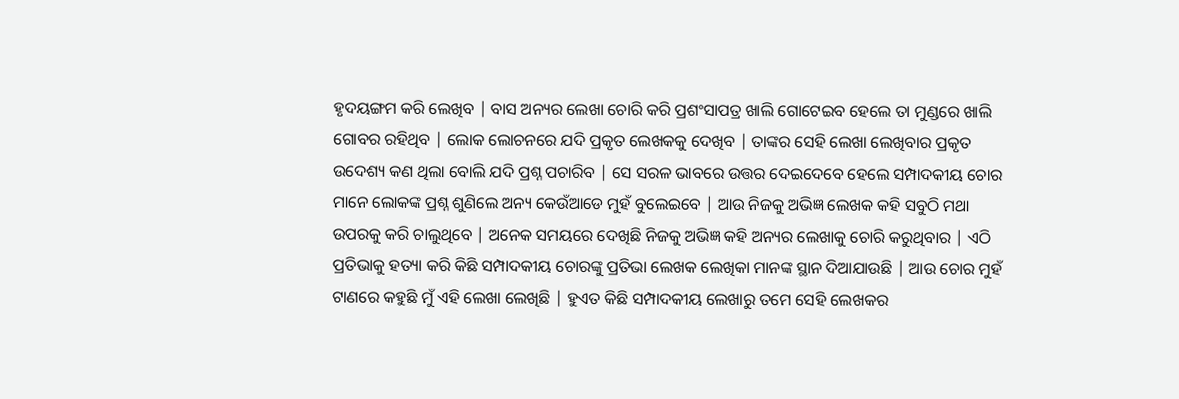ହୃଦୟଙ୍ଗମ କରି ଲେଖିବ | ବାସ ଅନ୍ୟର ଲେଖା ଚୋରି କରି ପ୍ରଶଂସାପତ୍ର ଖାଲି ଗୋଟେଇବ ହେଲେ ତା ମୁଣ୍ଡରେ ଖାଲି ଗୋବର ରହିଥିବ | ଲୋକ ଲୋଚନରେ ଯଦି ପ୍ରକୃତ ଲେଖକକୁ ଦେଖିବ | ତାଙ୍କର ସେହି ଲେଖା ଲେଖିବାର ପ୍ରକୃତ ଉଦେଶ୍ୟ କଣ ଥିଲା ବୋଲି ଯଦି ପ୍ରଶ୍ନ ପଚାରିବ | ସେ ସରଳ ଭାବରେ ଉତ୍ତର ଦେଇଦେବେ ହେଲେ ସମ୍ପାଦକୀୟ ଚୋର ମାନେ ଲୋକଙ୍କ ପ୍ରଶ୍ନ ଶୁଣିଲେ ଅନ୍ୟ କେଉଁଆଡେ ମୁହଁ ବୁଲେଇବେ | ଆଉ ନିଜକୁ ଅଭିଜ୍ଞ ଲେଖକ କହି ସବୁଠି ମଥା ଉପରକୁ କରି ଚାଲୁଥିବେ | ଅନେକ ସମୟରେ ଦେଖିଛି ନିଜକୁ ଅଭିଜ୍ଞ କହି ଅନ୍ୟର ଲେଖାକୁ ଚୋରି କରୁଥିବାର | ଏଠି ପ୍ରତିଭାକୁ ହତ୍ୟା କରି କିଛି ସମ୍ପାଦକୀୟ ଚୋରଙ୍କୁ ପ୍ରତିଭା ଲେଖକ ଲେଖିକା ମାନଙ୍କ ସ୍ଥାନ ଦିଆଯାଉଛି | ଆଉ ଚୋର ମୁହଁ ଟାଣରେ କହୁଛି ମୁଁ ଏହି ଲେଖା ଲେଖିଛି | ହୁଏତ କିଛି ସମ୍ପାଦକୀୟ ଲେଖାରୁ ତମେ ସେହି ଲେଖକର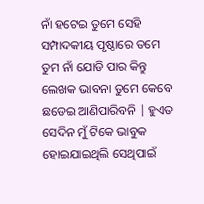ନାଁ ହଟେଇ ତୁମେ ସେହି ସମ୍ପାଦକୀୟ ପୃଷ୍ଠାରେ ତମେ ତୁମ ନାଁ ଯୋଡି ପାର କିନ୍ତୁ ଲେଖକ ଭାବନା ତୁମେ କେବେ ଛଡେଇ ଆଣିପାରିବନି | ହୁଏତ ସେଦିନ ମୁଁ ଟିକେ ଭାବୁକ ହୋଇଯାଇଥିଲି ସେଥିପାଇଁ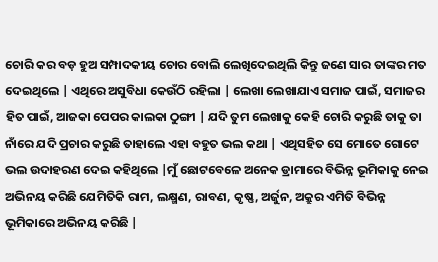ଚୋରି କର ବଡ଼ ହୁଅ ସମ୍ପାଦକୀୟ ଚୋର ବୋଲି ଲେଖିଦେଇଥିଲି କିନ୍ତୁ ଜଣେ ସାର ତାଙ୍କର ମତ ଦେଇଥିଲେ | ଏଥିରେ ଅସୁବିଧା କେଉଁଠି ରହିଲା | ଲେଖା ଲେଖାଯାଏ ସମାଜ ପାଇଁ, ସମାଜର ହିତ ପାଇଁ, ଆଜକା ପେପର କାଲକା ଠୁଙ୍ଗୀ | ଯଦି ତୁମ ଲେଖାକୁ କେହି ଚୋରି କରୁଛି ତାକୁ ତା ନାଁରେ ଯଦି ପ୍ରଚାର କରୁଛି ତାହାଲେ ଏହା ବହୁତ ଭଲ କଥା | ଏଥିସହିତ ସେ ମୋତେ ଗୋଟେ ଭଲ ଉଦାହରଣ ଦେଇ କହିଥିଲେ |ମୁଁ ଛୋଟବେଳେ ଅନେକ ଡ୍ରାମାରେ ବିଭିନ୍ନ ଭୂମିକାକୁ ନେଇ ଅଭିନୟ କରିଛି ଯେମିତିକି ରାମ, ଲକ୍ଷ୍ମଣ, ରାବଣ, କୃଷ୍ଣ, ଅର୍ଜୁନ, ଅକ୍ରୁର ଏମିତି ବିଭିନ୍ନ ଭୂମିକାରେ ଅଭିନୟ କରିଛି |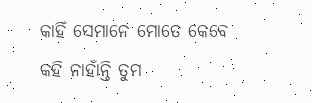କାହିଁ ସେମାନେ ମୋତେ କେବେ କହି ନାହାଁନ୍ତି ତୁମ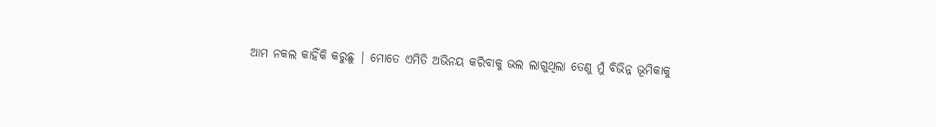ଆମ ନକଲ କାହିଁକି କରୁଛୁ | ମୋତେ ଏମିତି ଅଭିନୟ କରିବାକୁ ଭଲ ଲାଗୁଥିଲା ତେଣୁ ମୁଁ ବିଭିନ୍ନ ଭୂମିକାକୁ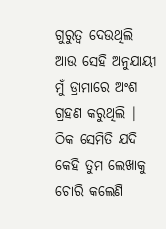ଗୁରୁତ୍ୱ ଦେଉଥିଲି ଆଉ ସେହି ଅନୁଯାୟୀ ମୁଁ ଡ୍ରାମାରେ ଅଂଶ ଗ୍ରହଣ କରୁଥିଲି | ଠିକ ସେମିତି ଯଦି କେହି ତୁମ ଲେଖାକୁ ଚୋରି କଲେଣି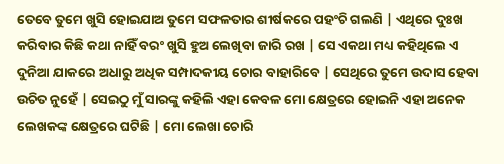ତେବେ ତୁମେ ଖୁସି ହୋଇଯାଅ ତୁମେ ସଫଳତାର ଶୀର୍ଷକରେ ପହଂଚି ଗଲଣି | ଏଥିରେ ଦୁଃଖ କରିବାର କିଛି କଥା ନାହିଁ ବରଂ ଖୁସି ହୁଅ ଲେଖିବା ଜାରି ରଖ | ସେ ଏକଥା ମଧ୍ୟ କହିଥିଲେ ଏ ଦୁନିଆ ଯାକରେ ଅଧାରୁ ଅଧିକ ସମ୍ପାଦକୀୟ ଚୋର ବାହାରିବେ | ସେଥିରେ ତୁମେ ଉଦାସ ହେବା ଉଚିତ ନୁହେଁ | ସେଇଠୁ ମୁଁ ସାରଙ୍କୁ କହିଲି ଏହା କେବଳ ମୋ କ୍ଷେତ୍ରରେ ହୋଇନି ଏହା ଅନେକ ଲେଖକଙ୍କ କ୍ଷେତ୍ରରେ ଘଟିଛି | ମୋ ଲେଖା ଚୋରି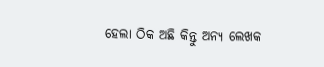ହେଲା ଠିକ ଅଛି କିନ୍ତୁ ଅନ୍ୟ ଲେଖକ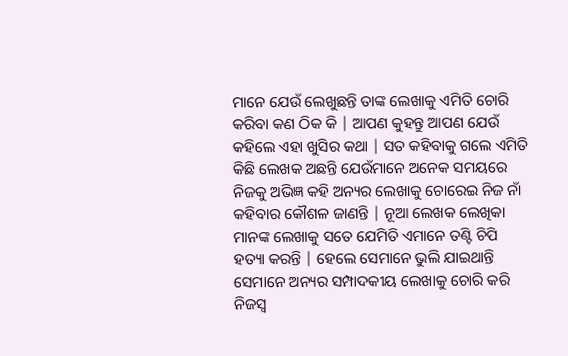ମାନେ ଯେଉଁ ଲେଖୁଛନ୍ତି ତାଙ୍କ ଲେଖାକୁ ଏମିତି ଚୋରି କରିବା କଣ ଠିକ କି | ଆପଣ କୁହନ୍ତୁ ଆପଣ ଯେଉଁ କହିଲେ ଏହା ଖୁସିର କଥା | ସତ କହିବାକୁ ଗଲେ ଏମିତି କିଛି ଲେଖକ ଅଛନ୍ତି ଯେଉଁମାନେ ଅନେକ ସମୟରେ ନିଜକୁ ଅଭିଜ୍ଞ କହି ଅନ୍ୟର ଲେଖାକୁ ଚୋରେଇ ନିଜ ନାଁ କହିବାର କୌଶଳ ଜାଣନ୍ତି | ନୂଆ ଲେଖକ ଲେଖିକା ମାନଙ୍କ ଲେଖାକୁ ସତେ ଯେମିତି ଏମାନେ ତଣ୍ଟି ଚିପି ହତ୍ୟା କରନ୍ତି | ହେଲେ ସେମାନେ ଭୁଲି ଯାଇଥାନ୍ତି ସେମାନେ ଅନ୍ୟର ସମ୍ପାଦକୀୟ ଲେଖାକୁ ଚୋରି କରି ନିଜସ୍ୱ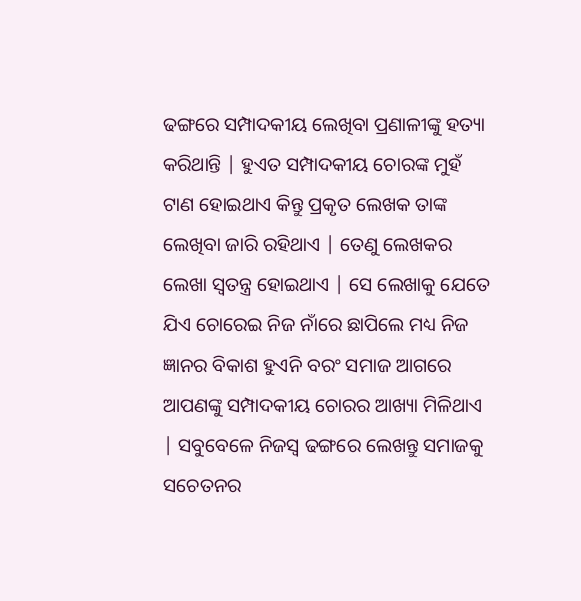ଢଙ୍ଗରେ ସମ୍ପାଦକୀୟ ଲେଖିବା ପ୍ରଣାଳୀଙ୍କୁ ହତ୍ୟା କରିଥାନ୍ତି | ହୁଏତ ସମ୍ପାଦକୀୟ ଚୋରଙ୍କ ମୁହଁ ଟାଣ ହୋଇଥାଏ କିନ୍ତୁ ପ୍ରକୃତ ଲେଖକ ତାଙ୍କ ଲେଖିବା ଜାରି ରହିଥାଏ | ତେଣୁ ଲେଖକର ଲେଖା ସ୍ୱତନ୍ତ୍ର ହୋଇଥାଏ | ସେ ଲେଖାକୁ ଯେତେ ଯିଏ ଚୋରେଇ ନିଜ ନାଁରେ ଛାପିଲେ ମଧ୍ୟ ନିଜ ଜ୍ଞାନର ବିକାଶ ହୁଏନି ବରଂ ସମାଜ ଆଗରେ ଆପଣଙ୍କୁ ସମ୍ପାଦକୀୟ ଚୋରର ଆଖ୍ୟା ମିଳିଥାଏ | ସବୁବେଳେ ନିଜସ୍ୱ ଢଙ୍ଗରେ ଲେଖନ୍ତୁ ସମାଜକୁ ସଚେତନର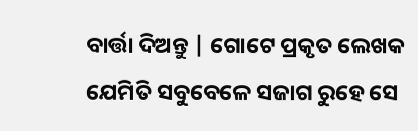ବାର୍ତ୍ତା ଦିଅନ୍ତୁ | ଗୋଟେ ପ୍ରକୃତ ଲେଖକ ଯେମିତି ସବୁବେଳେ ସଜାଗ ରୁହେ ସେ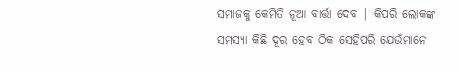ସମାଜକୁ କେମିତି ନୂଆ ବାର୍ତ୍ତା ଦେବ | କିପରି ଲୋକଙ୍କ ସମସ୍ୟା କିଛି ଦୂର ହେବ ଠିକ ସେହିପରି ଯେଉଁମାନେ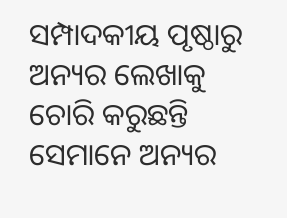ସମ୍ପାଦକୀୟ ପୃଷ୍ଠାରୁ ଅନ୍ୟର ଲେଖାକୁ ଚୋରି କରୁଛନ୍ତି ସେମାନେ ଅନ୍ୟର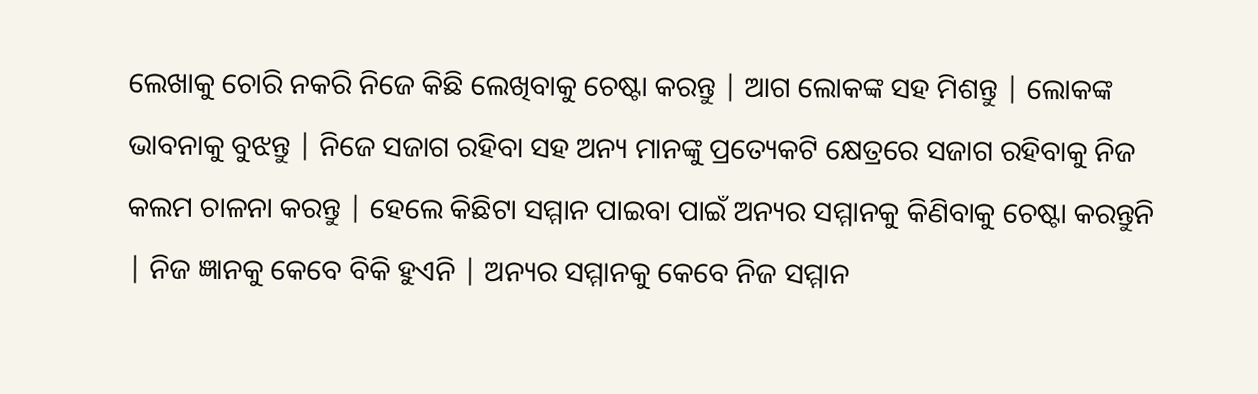ଲେଖାକୁ ଚୋରି ନକରି ନିଜେ କିଛି ଲେଖିବାକୁ ଚେଷ୍ଟା କରନ୍ତୁ | ଆଗ ଲୋକଙ୍କ ସହ ମିଶନ୍ତୁ | ଲୋକଙ୍କ ଭାବନାକୁ ବୁଝନ୍ତୁ | ନିଜେ ସଜାଗ ରହିବା ସହ ଅନ୍ୟ ମାନଙ୍କୁ ପ୍ରତ୍ୟେକଟି କ୍ଷେତ୍ରରେ ସଜାଗ ରହିବାକୁ ନିଜ କଲମ ଚାଳନା କରନ୍ତୁ | ହେଲେ କିଛିଟା ସମ୍ମାନ ପାଇବା ପାଇଁ ଅନ୍ୟର ସମ୍ମାନକୁ କିଣିବାକୁ ଚେଷ୍ଟା କରନ୍ତୁନି | ନିଜ ଜ୍ଞାନକୁ କେବେ ବିକି ହୁଏନି | ଅନ୍ୟର ସମ୍ମାନକୁ କେବେ ନିଜ ସମ୍ମାନ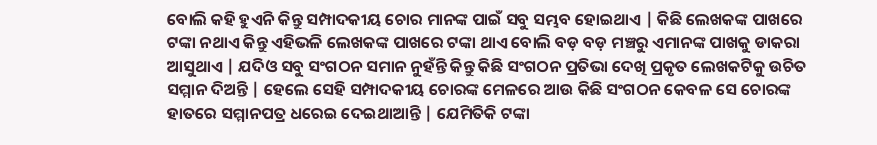ବୋଲି କହି ହୁଏନି କିନ୍ତୁ ସମ୍ପାଦକୀୟ ଚୋର ମାନଙ୍କ ପାଇଁ ସବୁ ସମ୍ଭବ ହୋଇଥାଏ | କିଛି ଲେଖକଙ୍କ ପାଖରେ ଟଙ୍କା ନଥାଏ କିନ୍ତୁ ଏହିଭଳି ଲେଖକଙ୍କ ପାଖରେ ଟଙ୍କା ଥାଏ ବୋଲି ବଡ଼ ବଡ଼ ମଞ୍ଚରୁ ଏମାନଙ୍କ ପାଖକୁ ଡାକରା ଆସୁଥାଏ | ଯଦିଓ ସବୁ ସଂଗଠନ ସମାନ ନୁହଁନ୍ତି କିନ୍ତୁ କିଛି ସଂଗଠନ ପ୍ରତିଭା ଦେଖି ପ୍ରକୃତ ଲେଖକଟିକୁ ଉଚିତ ସମ୍ମାନ ଦିଅନ୍ତି | ହେଲେ ସେହି ସମ୍ପାଦକୀୟ ଚୋରଙ୍କ ମେଳରେ ଆଉ କିଛି ସଂଗଠନ କେବଳ ସେ ଚୋରଙ୍କ ହାତରେ ସମ୍ମାନପତ୍ର ଧରେଇ ଦେଇଥାଆନ୍ତି | ଯେମିତିକି ଟଙ୍କା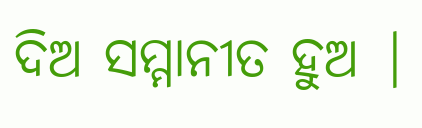ଦିଅ ସମ୍ମାନୀତ ହୁଅ |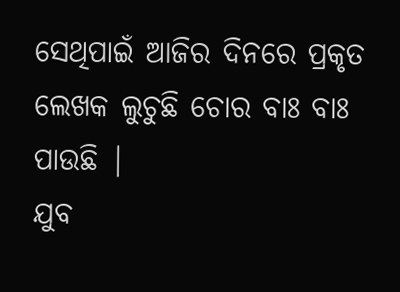ସେଥିପାଇଁ ଆଜିର ଦିନରେ ପ୍ରକୃତ ଲେଖକ ଲୁଚୁଛି ଚୋର ବାଃ ବାଃ ପାଉଛି |
ଯୁବ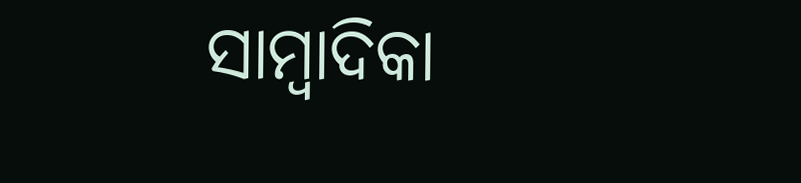ସାମ୍ବାଦିକା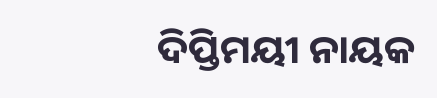ଦିପ୍ତିମୟୀ ନାୟକ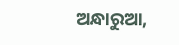ଅନ୍ଧାରୁଆ,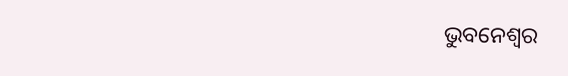ଭୁବନେଶ୍ୱର